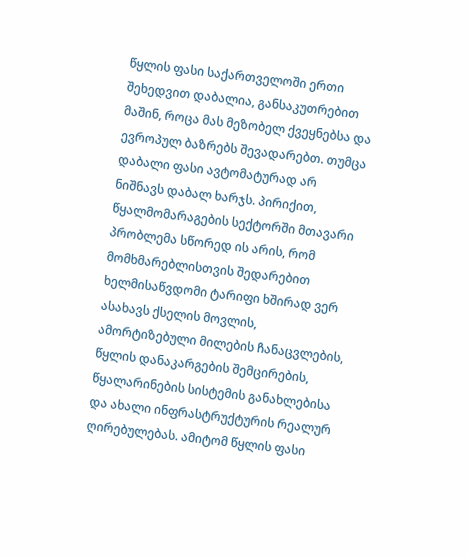წყლის ფასი საქართველოში ერთი შეხედვით დაბალია, განსაკუთრებით მაშინ, როცა მას მეზობელ ქვეყნებსა და ევროპულ ბაზრებს შევადარებთ. თუმცა დაბალი ფასი ავტომატურად არ ნიშნავს დაბალ ხარჯს. პირიქით, წყალმომარაგების სექტორში მთავარი პრობლემა სწორედ ის არის, რომ მომხმარებლისთვის შედარებით ხელმისაწვდომი ტარიფი ხშირად ვერ ასახავს ქსელის მოვლის, ამორტიზებული მილების ჩანაცვლების, წყლის დანაკარგების შემცირების, წყალარინების სისტემის განახლებისა და ახალი ინფრასტრუქტურის რეალურ ღირებულებას. ამიტომ წყლის ფასი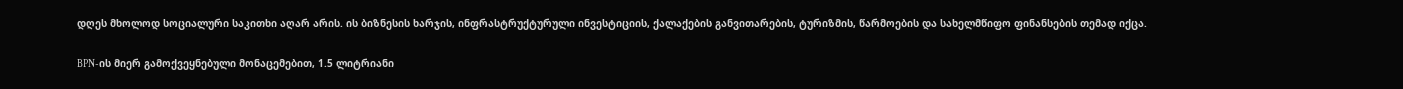დღეს მხოლოდ სოციალური საკითხი აღარ არის. ის ბიზნესის ხარჯის, ინფრასტრუქტურული ინვესტიციის, ქალაქების განვითარების, ტურიზმის, წარმოების და სახელმწიფო ფინანსების თემად იქცა.

BPN-ის მიერ გამოქვეყნებული მონაცემებით, 1.5 ლიტრიანი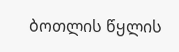ბოთლის წყლის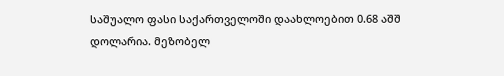საშუალო ფასი საქართველოში დაახლოებით 0.68 აშშ დოლარია. მეზობელ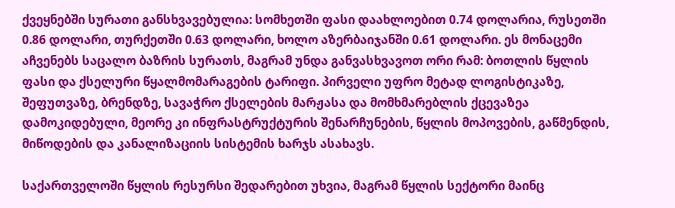ქვეყნებში სურათი განსხვავებულია: სომხეთში ფასი დაახლოებით 0.74 დოლარია, რუსეთში 0.86 დოლარი, თურქეთში 0.63 დოლარი, ხოლო აზერბაიჯანში 0.61 დოლარი. ეს მონაცემი აჩვენებს საცალო ბაზრის სურათს, მაგრამ უნდა განვასხვავოთ ორი რამ: ბოთლის წყლის ფასი და ქსელური წყალმომარაგების ტარიფი. პირველი უფრო მეტად ლოგისტიკაზე, შეფუთვაზე, ბრენდზე, სავაჭრო ქსელების მარჟასა და მომხმარებლის ქცევაზეა დამოკიდებული, მეორე კი ინფრასტრუქტურის შენარჩუნების, წყლის მოპოვების, გაწმენდის, მიწოდების და კანალიზაციის სისტემის ხარჯს ასახავს.

საქართველოში წყლის რესურსი შედარებით უხვია, მაგრამ წყლის სექტორი მაინც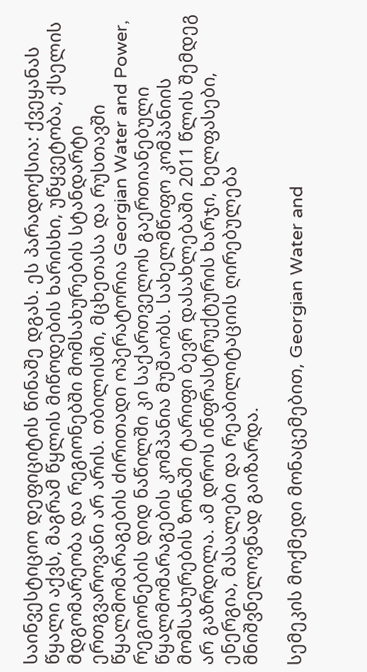საინვესტიციო დეფიციტის წინაშე დგას. ეს პარადოქსია: ქვეყანას წყალი აქვს, მაგრამ წყლის მიწოდების ხარისხი, უწყვეტობა, ქსელის მდგომარეობა და რეგიონებში მომსახურების სტანდარტი ერთგვაროვანი არ არის. თბილისში, მცხეთასა და რუსთავში წყალმომარაგების ძირითადი ოპერატორია Georgian Water and Power, რეგიონების დიდ ნაწილში კი საქართველოს გაერთიანებული წყალმომარაგების კომპანია მუშაობს. სახელმწიფო კომპანიის მომსახურების ზონაში ტარიფი ბევრ დასახლებაში 2011 წლის შემდეგ არ გაზრდილა. ამ დროს ინფრასტრუქტურის ხარჯი, ხელფასები, ენერგია, მასალები და რეაბილიტაციის ღირებულება მნიშვნელოვნად გაიზარდა.

სემეკის მოქმედი მონაცემებით, Georgian Water and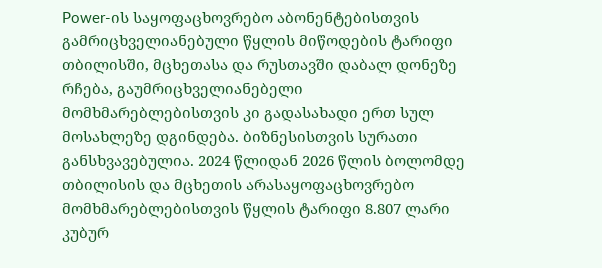Power-ის საყოფაცხოვრებო აბონენტებისთვის გამრიცხველიანებული წყლის მიწოდების ტარიფი თბილისში, მცხეთასა და რუსთავში დაბალ დონეზე რჩება, გაუმრიცხველიანებელი მომხმარებლებისთვის კი გადასახადი ერთ სულ მოსახლეზე დგინდება. ბიზნესისთვის სურათი განსხვავებულია. 2024 წლიდან 2026 წლის ბოლომდე თბილისის და მცხეთის არასაყოფაცხოვრებო მომხმარებლებისთვის წყლის ტარიფი 8.807 ლარი კუბურ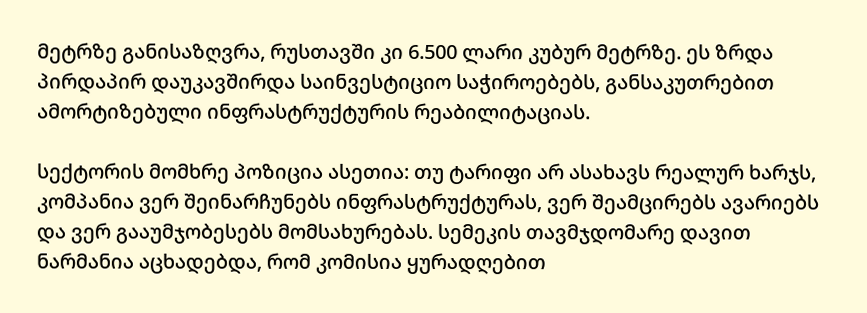მეტრზე განისაზღვრა, რუსთავში კი 6.500 ლარი კუბურ მეტრზე. ეს ზრდა პირდაპირ დაუკავშირდა საინვესტიციო საჭიროებებს, განსაკუთრებით ამორტიზებული ინფრასტრუქტურის რეაბილიტაციას.

სექტორის მომხრე პოზიცია ასეთია: თუ ტარიფი არ ასახავს რეალურ ხარჯს, კომპანია ვერ შეინარჩუნებს ინფრასტრუქტურას, ვერ შეამცირებს ავარიებს და ვერ გააუმჯობესებს მომსახურებას. სემეკის თავმჯდომარე დავით ნარმანია აცხადებდა, რომ კომისია ყურადღებით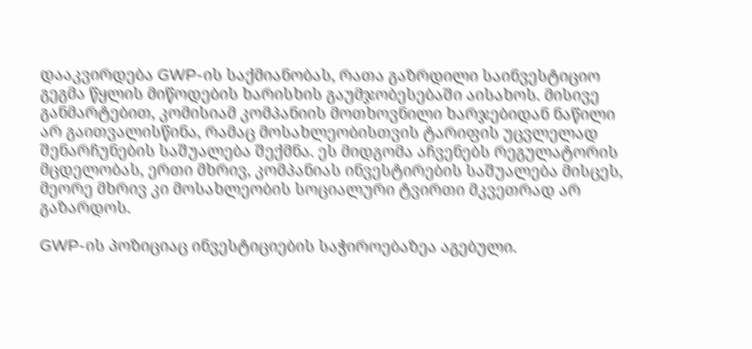დააკვირდება GWP-ის საქმიანობას, რათა გაზრდილი საინვესტიციო გეგმა წყლის მიწოდების ხარისხის გაუმჯობესებაში აისახოს. მისივე განმარტებით, კომისიამ კომპანიის მოთხოვნილი ხარჯებიდან ნაწილი არ გაითვალისწინა, რამაც მოსახლეობისთვის ტარიფის უცვლელად შენარჩუნების საშუალება შექმნა. ეს მიდგომა აჩვენებს რეგულატორის მცდელობას, ერთი მხრივ, კომპანიას ინვესტირების საშუალება მისცეს, მეორე მხრივ კი მოსახლეობის სოციალური ტვირთი მკვეთრად არ გაზარდოს.

GWP-ის პოზიციაც ინვესტიციების საჭიროებაზეა აგებული.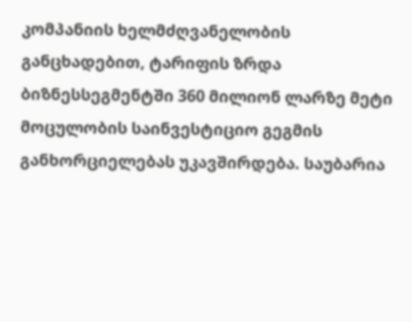კომპანიის ხელმძღვანელობის განცხადებით, ტარიფის ზრდა ბიზნესსეგმენტში 360 მილიონ ლარზე მეტი მოცულობის საინვესტიციო გეგმის განხორციელებას უკავშირდება. საუბარია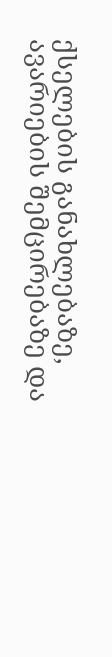ქსელების განახლებაზე, ავარიების შემცირებაზე და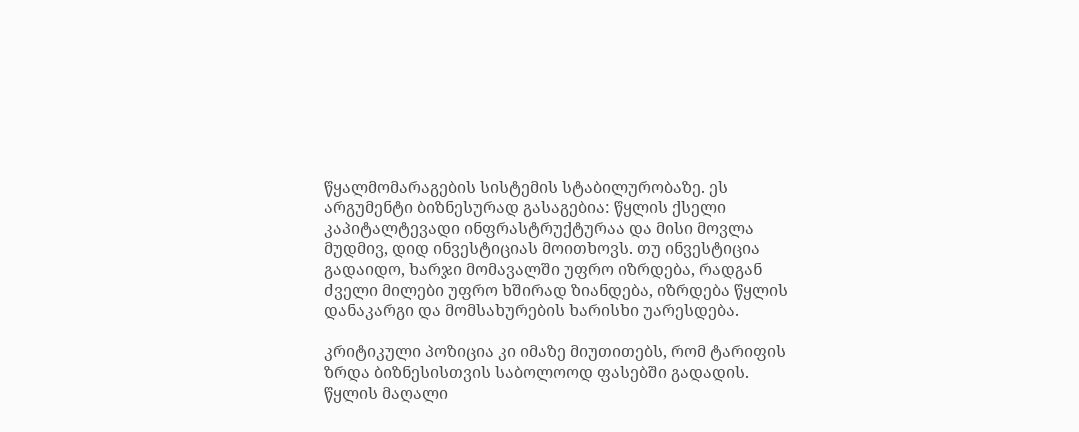წყალმომარაგების სისტემის სტაბილურობაზე. ეს არგუმენტი ბიზნესურად გასაგებია: წყლის ქსელი კაპიტალტევადი ინფრასტრუქტურაა და მისი მოვლა მუდმივ, დიდ ინვესტიციას მოითხოვს. თუ ინვესტიცია გადაიდო, ხარჯი მომავალში უფრო იზრდება, რადგან ძველი მილები უფრო ხშირად ზიანდება, იზრდება წყლის დანაკარგი და მომსახურების ხარისხი უარესდება.

კრიტიკული პოზიცია კი იმაზე მიუთითებს, რომ ტარიფის ზრდა ბიზნესისთვის საბოლოოდ ფასებში გადადის. წყლის მაღალი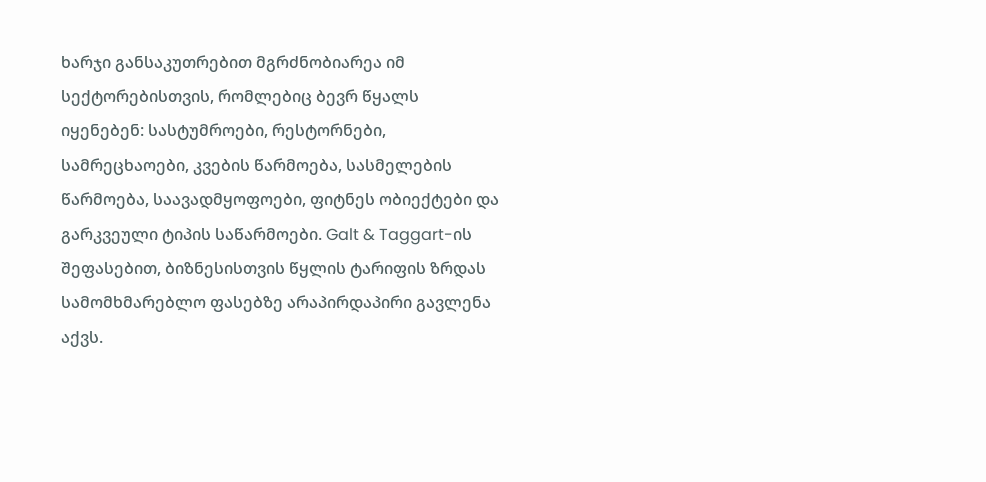ხარჯი განსაკუთრებით მგრძნობიარეა იმ სექტორებისთვის, რომლებიც ბევრ წყალს იყენებენ: სასტუმროები, რესტორნები, სამრეცხაოები, კვების წარმოება, სასმელების წარმოება, საავადმყოფოები, ფიტნეს ობიექტები და გარკვეული ტიპის საწარმოები. Galt & Taggart-ის შეფასებით, ბიზნესისთვის წყლის ტარიფის ზრდას სამომხმარებლო ფასებზე არაპირდაპირი გავლენა აქვს.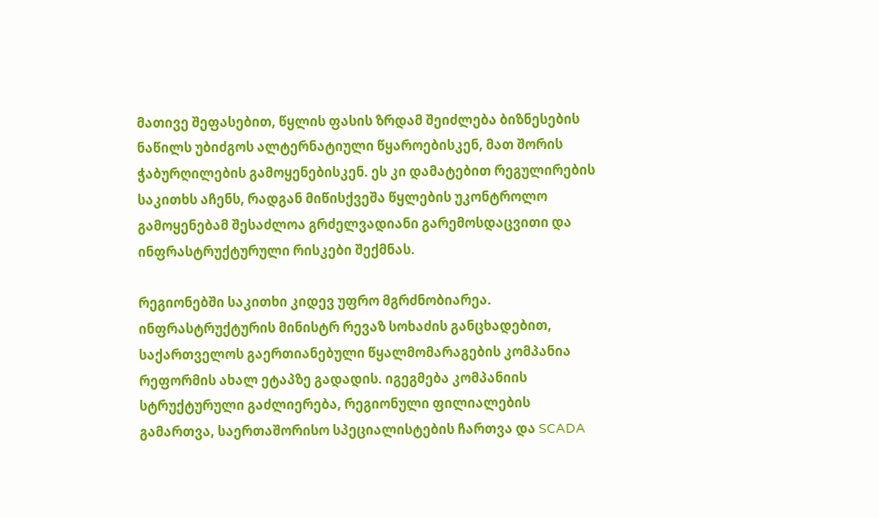მათივე შეფასებით, წყლის ფასის ზრდამ შეიძლება ბიზნესების ნაწილს უბიძგოს ალტერნატიული წყაროებისკენ, მათ შორის ჭაბურღილების გამოყენებისკენ. ეს კი დამატებით რეგულირების საკითხს აჩენს, რადგან მიწისქვეშა წყლების უკონტროლო გამოყენებამ შესაძლოა გრძელვადიანი გარემოსდაცვითი და ინფრასტრუქტურული რისკები შექმნას.

რეგიონებში საკითხი კიდევ უფრო მგრძნობიარეა. ინფრასტრუქტურის მინისტრ რევაზ სოხაძის განცხადებით, საქართველოს გაერთიანებული წყალმომარაგების კომპანია რეფორმის ახალ ეტაპზე გადადის. იგეგმება კომპანიის სტრუქტურული გაძლიერება, რეგიონული ფილიალების გამართვა, საერთაშორისო სპეციალისტების ჩართვა და SCADA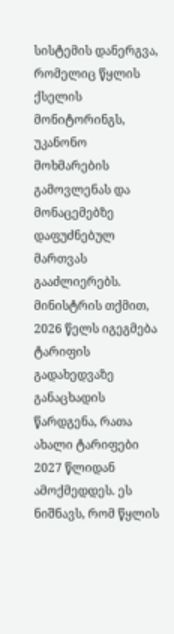სისტემის დანერგვა, რომელიც წყლის ქსელის მონიტორინგს, უკანონო მოხმარების გამოვლენას და მონაცემებზე დაფუძნებულ მართვას გააძლიერებს. მინისტრის თქმით, 2026 წელს იგეგმება ტარიფის გადახედვაზე განაცხადის წარდგენა, რათა ახალი ტარიფები 2027 წლიდან ამოქმედდეს. ეს ნიშნავს, რომ წყლის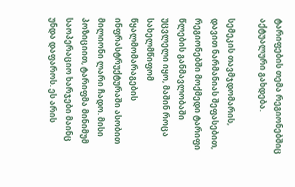ტარიფების თემა რეგიონებშიც აქტუალური გახდება.

სემეკის თავმჯდომარის, დავით ნარმანიას შეფასებით, რეგიონებში მოქმედი ტარიფი წლების განმავლობაში უცვლელი იყო, მაშინ როცა სახელმწიფომ წყალმომარაგების ინფრასტრუქტურაში ასობით მილიონი ლარი ჩადო. მისი პოზიციით, ტარიფმა მინიმუმ საოპერაციო ხარჯები მაინც უნდა დაფაროს. ეს არის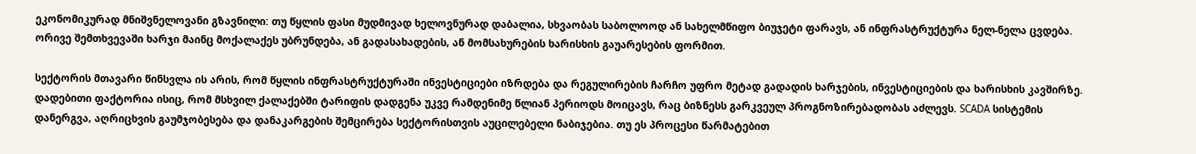ეკონომიკურად მნიშვნელოვანი გზავნილი: თუ წყლის ფასი მუდმივად ხელოვნურად დაბალია, სხვაობას საბოლოოდ ან სახელმწიფო ბიუჯეტი ფარავს, ან ინფრასტრუქტურა ნელ-ნელა ცვდება. ორივე შემთხვევაში ხარჯი მაინც მოქალაქეს უბრუნდება, ან გადასახადების, ან მომსახურების ხარისხის გაუარესების ფორმით.

სექტორის მთავარი წინსვლა ის არის, რომ წყლის ინფრასტრუქტურაში ინვესტიციები იზრდება და რეგულირების ჩარჩო უფრო მეტად გადადის ხარჯების, ინვესტიციების და ხარისხის კავშირზე. დადებითი ფაქტორია ისიც, რომ მსხვილ ქალაქებში ტარიფის დადგენა უკვე რამდენიმე წლიან პერიოდს მოიცავს, რაც ბიზნესს გარკვეულ პროგნოზირებადობას აძლევს. SCADA სისტემის დანერგვა, აღრიცხვის გაუმჯობესება და დანაკარგების შემცირება სექტორისთვის აუცილებელი ნაბიჯებია. თუ ეს პროცესი წარმატებით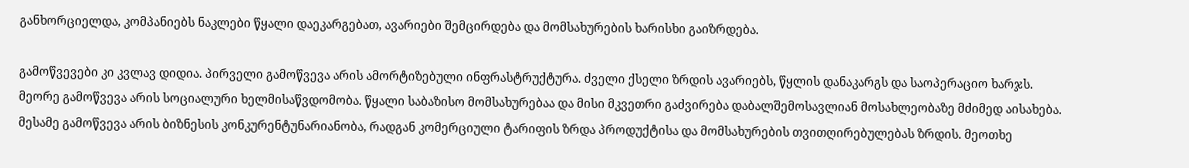განხორციელდა, კომპანიებს ნაკლები წყალი დაეკარგებათ, ავარიები შემცირდება და მომსახურების ხარისხი გაიზრდება.

გამოწვევები კი კვლავ დიდია. პირველი გამოწვევა არის ამორტიზებული ინფრასტრუქტურა. ძველი ქსელი ზრდის ავარიებს, წყლის დანაკარგს და საოპერაციო ხარჯს. მეორე გამოწვევა არის სოციალური ხელმისაწვდომობა. წყალი საბაზისო მომსახურებაა და მისი მკვეთრი გაძვირება დაბალშემოსავლიან მოსახლეობაზე მძიმედ აისახება. მესამე გამოწვევა არის ბიზნესის კონკურენტუნარიანობა, რადგან კომერციული ტარიფის ზრდა პროდუქტისა და მომსახურების თვითღირებულებას ზრდის. მეოთხე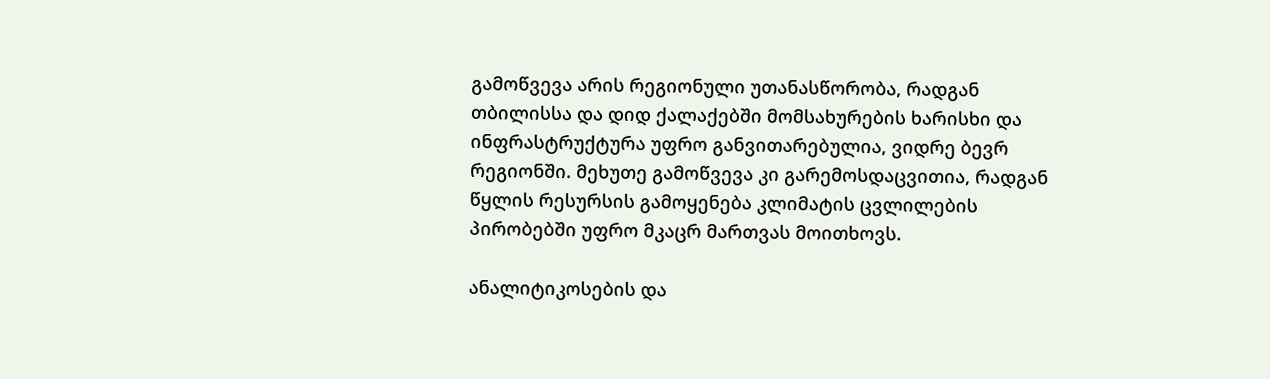გამოწვევა არის რეგიონული უთანასწორობა, რადგან თბილისსა და დიდ ქალაქებში მომსახურების ხარისხი და ინფრასტრუქტურა უფრო განვითარებულია, ვიდრე ბევრ რეგიონში. მეხუთე გამოწვევა კი გარემოსდაცვითია, რადგან წყლის რესურსის გამოყენება კლიმატის ცვლილების პირობებში უფრო მკაცრ მართვას მოითხოვს.

ანალიტიკოსების და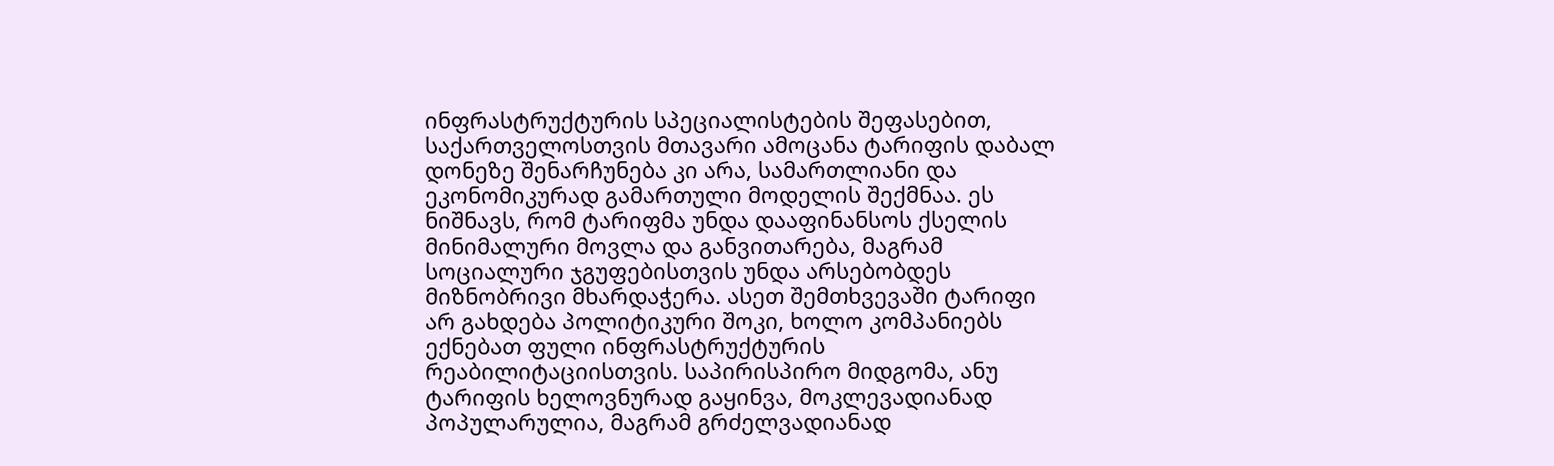ინფრასტრუქტურის სპეციალისტების შეფასებით, საქართველოსთვის მთავარი ამოცანა ტარიფის დაბალ დონეზე შენარჩუნება კი არა, სამართლიანი და ეკონომიკურად გამართული მოდელის შექმნაა. ეს ნიშნავს, რომ ტარიფმა უნდა დააფინანსოს ქსელის მინიმალური მოვლა და განვითარება, მაგრამ სოციალური ჯგუფებისთვის უნდა არსებობდეს მიზნობრივი მხარდაჭერა. ასეთ შემთხვევაში ტარიფი არ გახდება პოლიტიკური შოკი, ხოლო კომპანიებს ექნებათ ფული ინფრასტრუქტურის რეაბილიტაციისთვის. საპირისპირო მიდგომა, ანუ ტარიფის ხელოვნურად გაყინვა, მოკლევადიანად პოპულარულია, მაგრამ გრძელვადიანად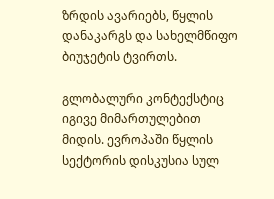ზრდის ავარიებს, წყლის დანაკარგს და სახელმწიფო ბიუჯეტის ტვირთს.

გლობალური კონტექსტიც იგივე მიმართულებით მიდის. ევროპაში წყლის სექტორის დისკუსია სულ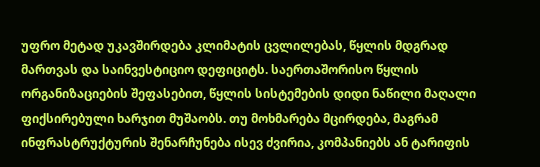უფრო მეტად უკავშირდება კლიმატის ცვლილებას, წყლის მდგრად მართვას და საინვესტიციო დეფიციტს. საერთაშორისო წყლის ორგანიზაციების შეფასებით, წყლის სისტემების დიდი ნაწილი მაღალი ფიქსირებული ხარჯით მუშაობს. თუ მოხმარება მცირდება, მაგრამ ინფრასტრუქტურის შენარჩუნება ისევ ძვირია, კომპანიებს ან ტარიფის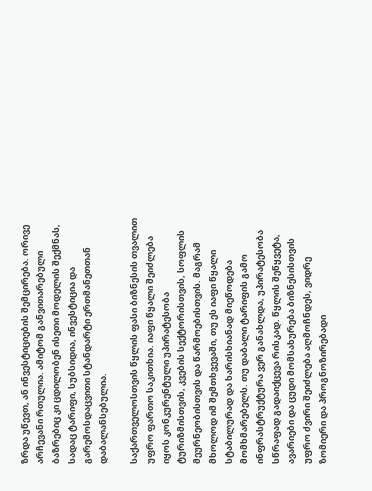ზრდა უწევთ, ან ინვესტიციების შემცირება. ორივე არჩევანი რთულია. ამიტომ განვითარებული ბაზრებიც კი ცდილობენ ისეთი მოდელის შექმნას, სადაც ტარიფი, სუბსიდია, ინვესტიცია და გარემოსდაცვითი სტანდარტი ერთმანეთთან დაბალანსებულია.

საქართველოსთვის წყლის ფასი ბიზნესის თვალით უფრო ფართო საკითხია. იაფი წყალი შეიძლება იყოს კონკურენტული უპირატესობა ტურიზმისთვის, კვების სექტორისთვის, სოფლის მეურნეობისთვის და წარმოებისთვის. მაგრამ მხოლოდ იმ შემთხვევაში, თუ ეს იაფი წყალი სტაბილურად და ხარისხიანად მიეწოდება მომხმარებელს. თუ დაბალი ტარიფის გამო ინფრასტრუქტურა ვერ განახლდა, უპირატესობა სწრაფად გადაიქცევა რისკად. წყლის შეწყვეტა, ავარიები და ცუდი მომსახურება ბიზნესისთვის უფრო ძვირი შეიძლება აღმოჩნდეს, ვიდრე ზომიერი და პროგნოზირებადი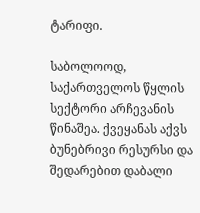ტარიფი.

საბოლოოდ, საქართველოს წყლის სექტორი არჩევანის წინაშეა. ქვეყანას აქვს ბუნებრივი რესურსი და შედარებით დაბალი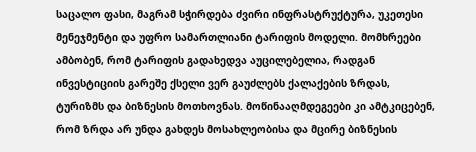საცალო ფასი, მაგრამ სჭირდება ძვირი ინფრასტრუქტურა, უკეთესი მენეჯმენტი და უფრო სამართლიანი ტარიფის მოდელი. მომხრეები ამბობენ, რომ ტარიფის გადახედვა აუცილებელია, რადგან ინვესტიციის გარეშე ქსელი ვერ გაუძლებს ქალაქების ზრდას, ტურიზმს და ბიზნესის მოთხოვნას. მოწინააღმდეგეები კი ამტკიცებენ, რომ ზრდა არ უნდა გახდეს მოსახლეობისა და მცირე ბიზნესის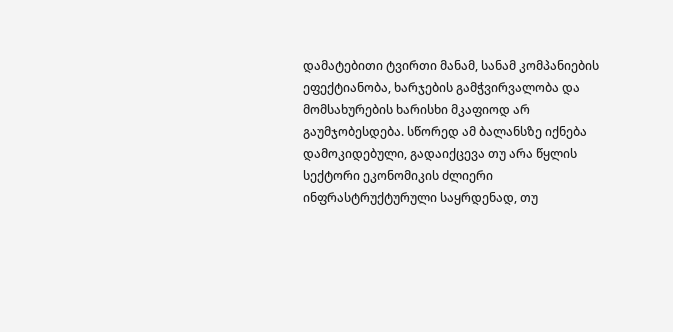დამატებითი ტვირთი მანამ, სანამ კომპანიების ეფექტიანობა, ხარჯების გამჭვირვალობა და მომსახურების ხარისხი მკაფიოდ არ გაუმჯობესდება. სწორედ ამ ბალანსზე იქნება დამოკიდებული, გადაიქცევა თუ არა წყლის სექტორი ეკონომიკის ძლიერი ინფრასტრუქტურული საყრდენად, თუ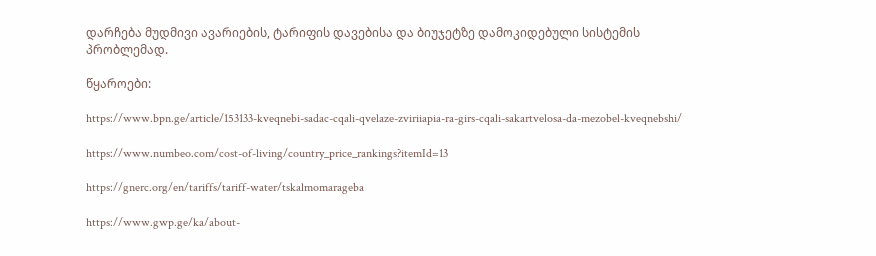დარჩება მუდმივი ავარიების, ტარიფის დავებისა და ბიუჯეტზე დამოკიდებული სისტემის პრობლემად.

წყაროები:

https://www.bpn.ge/article/153133-kveqnebi-sadac-cqali-qvelaze-zviriiapia-ra-girs-cqali-sakartvelosa-da-mezobel-kveqnebshi/

https://www.numbeo.com/cost-of-living/country_price_rankings?itemId=13

https://gnerc.org/en/tariffs/tariff-water/tskalmomarageba

https://www.gwp.ge/ka/about-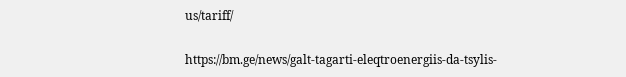us/tariff/

https://bm.ge/news/galt-tagarti-eleqtroenergiis-da-tsylis-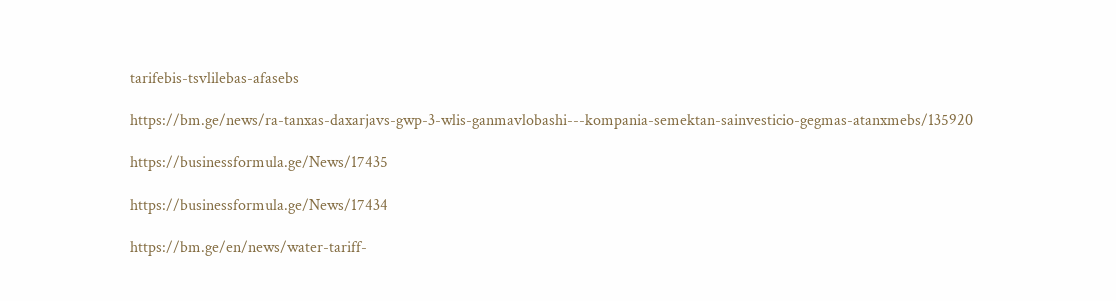tarifebis-tsvlilebas-afasebs

https://bm.ge/news/ra-tanxas-daxarjavs-gwp-3-wlis-ganmavlobashi---kompania-semektan-sainvesticio-gegmas-atanxmebs/135920

https://businessformula.ge/News/17435

https://businessformula.ge/News/17434

https://bm.ge/en/news/water-tariff-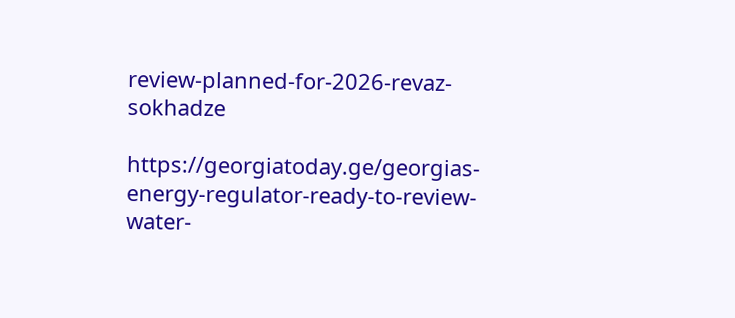review-planned-for-2026-revaz-sokhadze

https://georgiatoday.ge/georgias-energy-regulator-ready-to-review-water-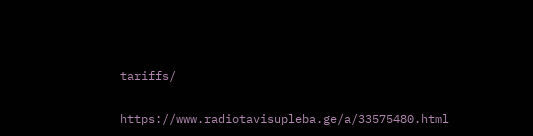tariffs/

https://www.radiotavisupleba.ge/a/33575480.html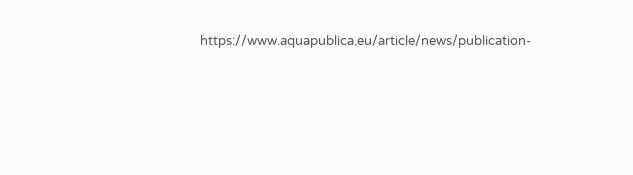https://www.aquapublica.eu/article/news/publication-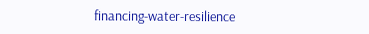financing-water-resilience